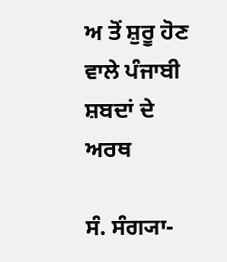ਅ ਤੋਂ ਸ਼ੁਰੂ ਹੋਣ ਵਾਲੇ ਪੰਜਾਬੀ ਸ਼ਬਦਾਂ ਦੇ ਅਰਥ

ਸੰ. ਸੰਗ੍ਯਾ-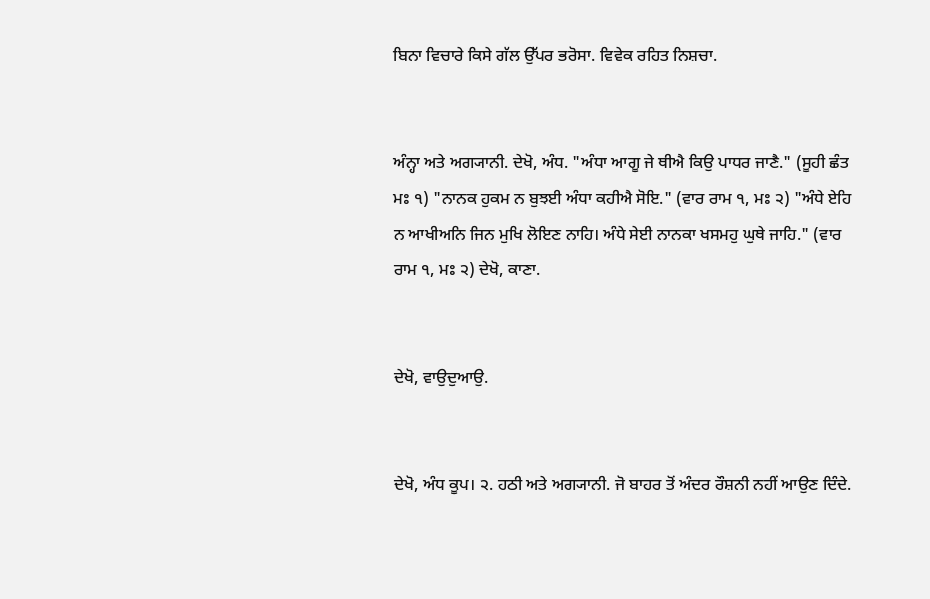ਬਿਨਾ ਵਿਚਾਰੇ ਕਿਸੇ ਗੱਲ ਉੱਪਰ ਭਰੋਸਾ. ਵਿਵੇਕ ਰਹਿਤ ਨਿਸ਼ਚਾ.


ਅੰਨ੍ਹਾ ਅਤੇ ਅਗ੍ਯਾਨੀ. ਦੇਖੋ, ਅੰਧ. "ਅੰਧਾ ਆਗੂ ਜੇ ਥੀਐ ਕਿਉ ਪਾਧਰ ਜਾਣੈ." (ਸੂਹੀ ਛੰਤ ਮਃ ੧) "ਨਾਨਕ ਹੁਕਮ ਨ ਬੁਝਈ ਅੰਧਾ ਕਹੀਐ ਸੋਇ." (ਵਾਰ ਰਾਮ ੧, ਮਃ ੨) "ਅੰਧੇ ਏਹਿ ਨ ਆਖੀਅਨਿ ਜਿਨ ਮੁਖਿ ਲੋਇਣ ਨਾਹਿ। ਅੰਧੇ ਸੇਈ ਨਾਨਕਾ ਖਸਮਹੁ ਘੁਥੇ ਜਾਹਿ." (ਵਾਰ ਰਾਮ ੧, ਮਃ ੨) ਦੇਖੋ, ਕਾਣਾ.


ਦੇਖੋ, ਵਾਉਦੁਆਉ.


ਦੇਖੋ, ਅੰਧ ਕੂਪ। ੨. ਹਠੀ ਅਤੇ ਅਗ੍ਯਾਨੀ. ਜੋ ਬਾਹਰ ਤੋਂ ਅੰਦਰ ਰੌਸ਼ਨੀ ਨਹੀਂ ਆਉਣ ਦਿੰਦੇ.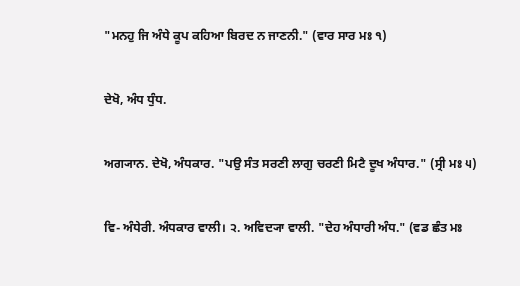"ਮਨਹੁ ਜਿ ਅੰਧੇ ਕੂਪ ਕਹਿਆ ਬਿਰਦ ਨ ਜਾਣਨੀ." (ਵਾਰ ਸਾਰ ਮਃ ੧)


ਦੇਖੋ, ਅੰਧ ਧੁੰਧ.


ਅਗ੍ਯਾਨ. ਦੇਖੋ, ਅੰਧਕਾਰ. "ਪਉ ਸੰਤ ਸਰਣੀ ਲਾਗੁ ਚਰਣੀ ਮਿਟੈ ਦੂਖ ਅੰਧਾਰ." (ਸ੍ਰੀ ਮਃ ੫)


ਵਿ- ਅੰਧੇਰੀ. ਅੰਧਕਾਰ ਵਾਲੀ। ੨. ਅਵਿਦ੍ਯਾ ਵਾਲੀ. "ਦੇਹ ਅੰਧਾਰੀ ਅੰਧ." (ਵਡ ਛੰਤ ਮਃ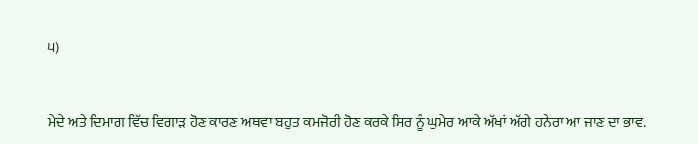੫)


ਮੇਦੇ ਅਤੇ ਦਿਮਾਗ ਵਿੱਚ ਵਿਗਾੜ ਹੋਣ ਕਾਰਣ ਅਥਵਾ ਬਹੁਤ ਕਮਜੋਰੀ ਹੋਣ ਕਰਕੇ ਸਿਰ ਨੂੰ ਘੁਮੇਰ ਆਕੇ ਅੱਖਾਂ ਅੱਗੇ ਹਨੇਰਾ ਆ ਜਾਣ ਦਾ ਭਾਵ.